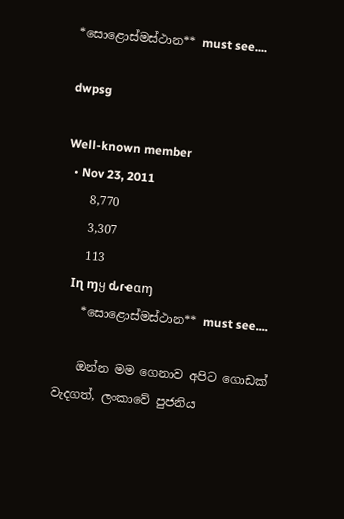*සොළොස්මස්ථාන** must see....

dwpsg

Well-known member
  • Nov 23, 2011
    8,770
    3,307
    113
    Iɳ ɱყ ԃɾҽαɱ
    *සොළොස්මස්ථාන** must see....

    ඔන්න මම ගෙනාව අපිට ගොඩක් වැදගත්, ලංකාවේ පුජනිය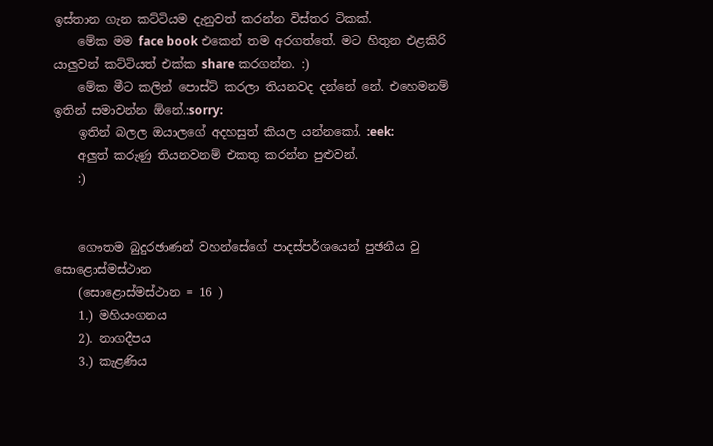ඉස්තාන ගැන කට්ටියම දැනුවත් කරන්න විස්තර ටිකක්.
    මේක මම face book එකෙන් තම අරගත්තේ. මට හිතුන එළකිරි යාලුවන් කට්ටියත් එක්ක share කරගන්න. :)
    මේක මීට කලින් පොස්ට් කරලා තියනවද දන්නේ නේ. එහෙමනම් ඉතින් සමාවන්න ඕනේ.:sorry:
    ඉතින් බලල ඔයාලගේ අදහසුත් කියල යන්නකෝ. :eek:
    අලුත් කරුණු තියනවනම් එකතු කරන්න පුළුවන්.
    :)


    ගෞතම බුදුරඡාණන් වහන්සේගේ පාදස්පර්ශයෙන් පුඡනීය වු සොළොස්මස්ථාන
    (සොළොස්මස්ථාන = 16 )
    1.) මහියංගනය
    2). නාගදීපය
    3.) කැළණිය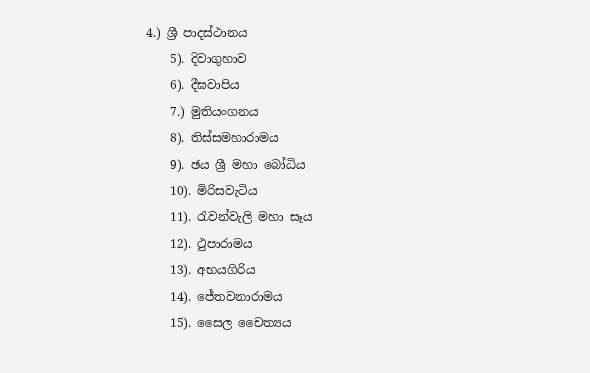4.) ශ්‍රී පාදස්ථානය
    5). දිවාගුහාව
    6). දීඝවාපිය
    7.) මුතියංගනය
    8). තිස්සමහාරාමය
    9). ඡය ශ්‍රී මහා බෝධිය
    10). මිරිසවැටිය
    11). රැවන්වැලි මහා සෑය
    12). ථුපාරාමය
    13). අභයගිරිය
    14). ජේතවනාරාමය
    15). සෛල චෛත්‍යය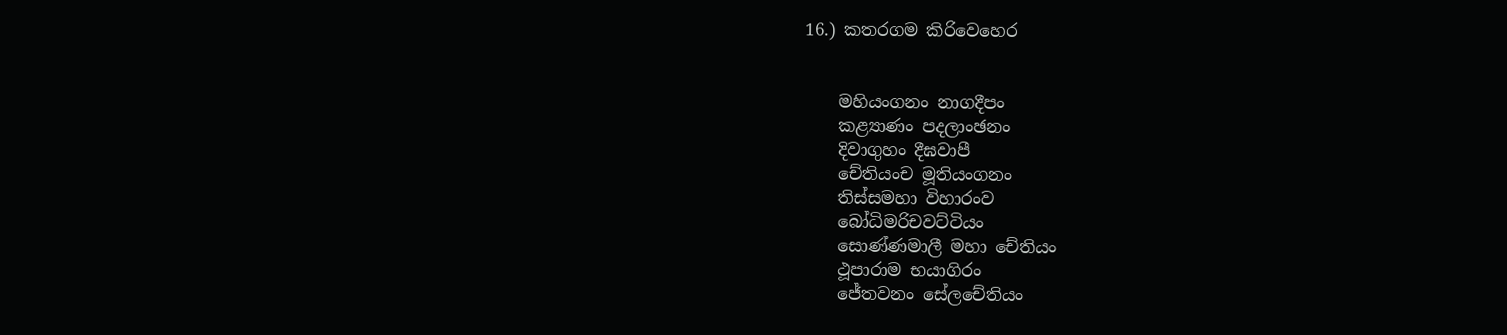16.) කතරගම කිරිවෙහෙර


    මහියංගනං නාගදීපං
    කළ්‍යාණං පදලාංඡනං
    දිවාගුහං දීඝවාපී
    චේතියංච මූතියංගනං
    තිස්සමහා විහාරංව
    බෝධිමරිචවට්ටියං
    සොණ්ණමාලී මහා චේතියං
    ථූපාරාම භයාගිරං
    ජේතවනං සේලචේතියං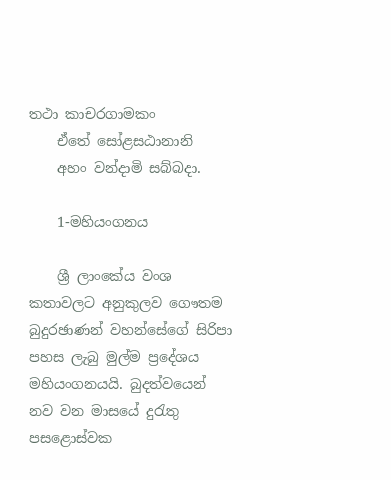තථා කාචරගාමකං
    ඒ‍තේ සෝළසඨානානි
    අහං වන්දාමි සබ්බදා.

    1-මහියංගනය

    ශ්‍රී ලාංකේය වංශ කතාවලට අනුකුලව ගෞතම බුදුරඡාණන් වහන්සේගේ සිරිපා පහස ලැබු මුල්ම ප්‍රදේශය මහියංගනයයි. බුදත්වයෙන් නව වන මාසයේ දුරැතු පස‍ළොස්වක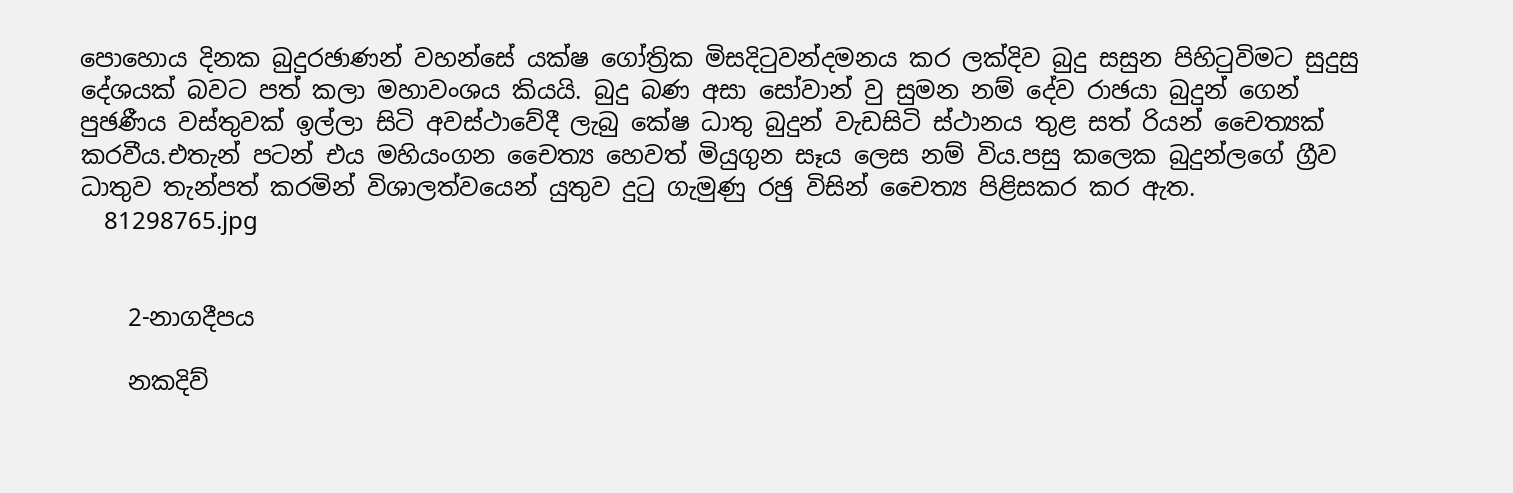පොහොය දිනක බුදුරඡාණන් වහන්සේ යක්ෂ ගෝත්‍රික මිසදිටුවන්දමනය කර ලක්දිව බුදු සසුන පිහිටුවිමට සුදුසු දේශයක් බවට පත් කලා මහාවංශය කියයි. බුදු බණ අසා සෝවාන් වු සුමන නම් දේව රාඡයා බුදුන් ගෙන් පුඡණීය වස්තුවක් ඉල්ලා සිටි අවස්ථාවේදී ලැබු කේෂ ධාතු බුදුන් වැඩසිටි ස්ථානය තුළ සත් රියන් චෛත්‍යක් කරවීය.එතැන් පටන් එය මහියංගන චෛත්‍ය හෙවත් මියුගුන සෑය ලෙස නම් විය.පසු කලෙක බුදුන්ලගේ ග්‍රීව ධාතුව තැන්පත් කරමින් විශාලත්වයෙන් යුතුව දුටු ගැමුණු රඡු විසින් චෛත්‍ය පිළිසකර කර ඇත.
    81298765.jpg


    2-නාගදීපය

    නකදිව්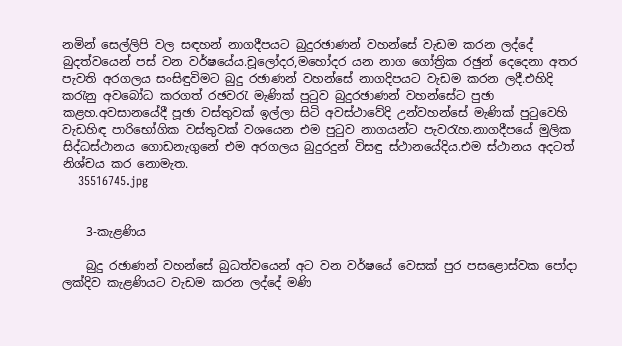නමින් සෙල්ලිපි වල සඳහන් නාගදීපයට බුදුරඡාණන් වහන්සේ වැඩම කරන ලද්දේ බුදත්වයෙන් පස් වන වර්ෂයේය.චූලෝදර,මහෝදර යන නාග ගෝත්‍රික රඡුන් දෙදෙනා අතර පැවති අරගලය සංසිඳුවිමට බුදු රඡාණන් වහන්සේ නාගදිපයට වැඩම කරන ලදී.එහිදි කරැනු අවබෝධ කරගත් රඡවරැ මැණික් පුටුව බුදුරඡාණන් වහන්සේ‍ට පුඡා කළහ.අවසානයේදී පූඡා වස්තුවක් ඉල්ලා සිටි අවස්ථාවේදි උන්වහන්සේ මැණික් පුටුවෙහි වැඩහිඳ පාරිභෝගික වස්තුවක් වශයෙන එම පුටුව නාගයන්ට පැවරැහ.නාගදීපයේ මුලික සිද්ධස්ථානය ගොඩනැගුනේ එම අරගලය බුදුරදුන් විසඳු ස්ථානයේදිය.එම ස්ථානය අදටත් නිශ්චය කර නොමැත.
    35516745.jpg


    3-කැළණිය

    බුදු රඡාණන් වහන්සේ බුධත්වයෙන් අට වන වර්ෂයේ වෙසක් පුර පසළොස්වක පෝදා ලක්දිව කැළණියට වැඩම කරන ලද්දේ මණි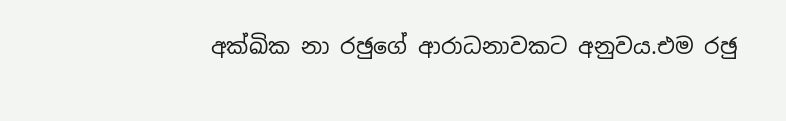අක්ඛික නා රඡුගේ ආරාධනාවකට අනුවය.එම රඡු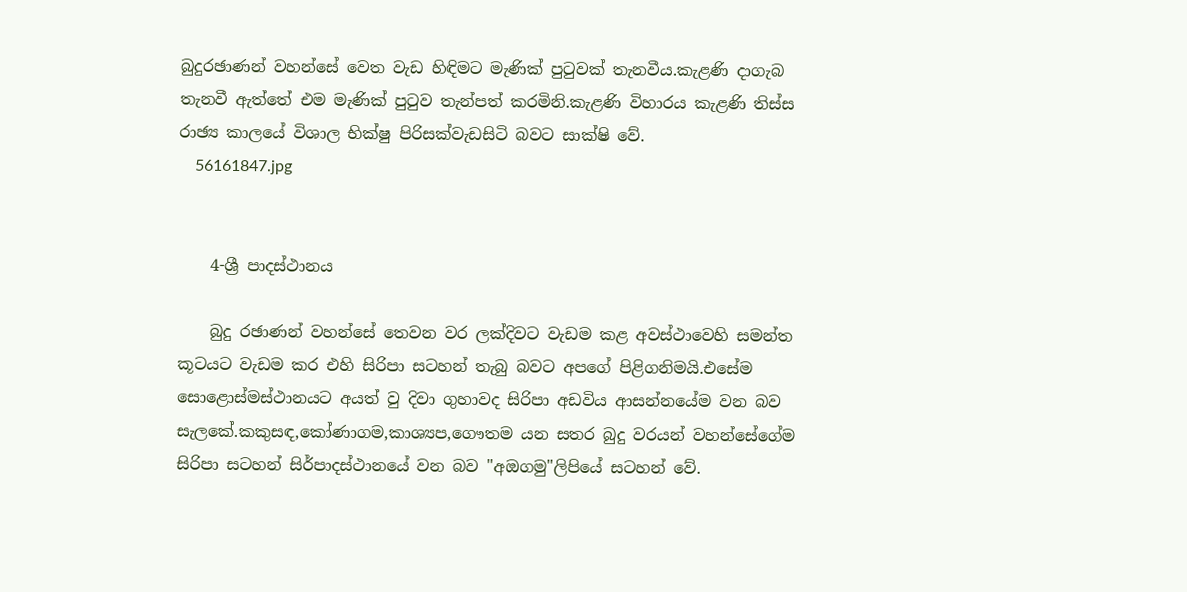බුදුරඡාණන් වහන්සේ වෙත වැඩ හිඳිමට මැණික් පුටුවක් තැනවීය.කැළණි දාගැබ තැනවී ඇත්තේ එම මැණික් පුටුව තැන්පත් කරමිනි.කැළණි විහාරය කැළණි තිස්ස රාඡ්‍ය කාලයේ විශාල භික්ෂු පිරිසක්වැඩසිටි බවට සාක්ෂි වේ.
    56161847.jpg


    4-ශ්‍රී පාදස්ථානය

    බුදු රඡාණන් වහන්සේ තෙවන වර ලක්දිවට වැඩම කළ අවස්ථාවෙහි සමන්ත කූටයට වැඩම කර එහි සිරිපා සටහන් තැබු බවට අප‍ගේ පිළිගනිමයි.එසේම සොළොස්මස්ථානයට අයත් වු දිවා ගුහාවද සිරිපා අඩවිය ආසන්නයේම වන බව සැලකේ.කකුසඳ,කෝණාගම,කාශ්‍යප,ගෞතම යන සතර බුදු වරයන් වහන්සේගේම සිරිපා සටහන් සිර්පාදස්ථානයේ වන බව "අඔගමු"ලිපියේ සටහන් වේ.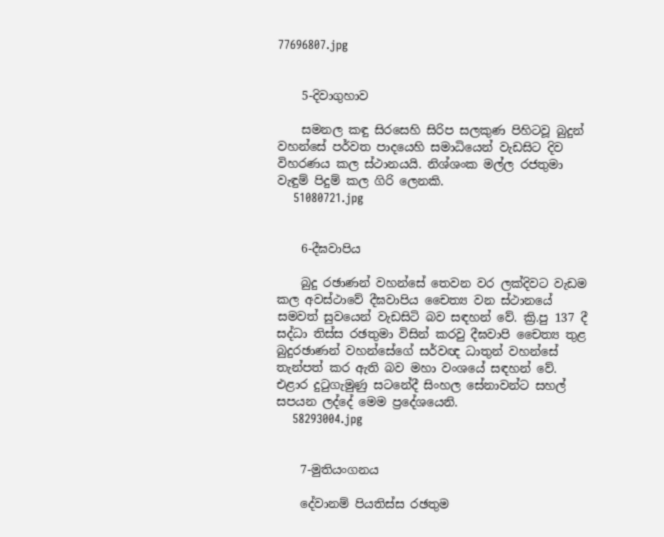77696807.jpg


    5-දිවාගුහාව

    සමනල කඳු සිරසෙහි සිරිප සලකුණ පිහිටවූ බුදුන් වහන්සේ පර්වත පාදයෙහි සමාධියෙන් වැඩසිට දිව විහරණය කල ස්ථානයයි. නිශ්ශංක මල්ල රජතුමා වැඳුම් පිදුම් කල ගිරි ලෙනකි.
    51080721.jpg


    6-දීඝවාපිය

    බුදු රඡාණන් වහන්සේ තෙවන වර ලක්දිවට වැඩම කල අවස්ථාවේ දීඝවාපිය චෛත්‍ය වන ස්ථානයේ සමවත් සුවයෙන් වැඩසිටි බව සඳහන් වේ. ක්‍රි.පු 137 දී සද්ධා තිස්ස රඡතුමා විසින් කරවු දීඝවාපි චෛත්‍ය තුළ බුදුරඡාණන් වහන්සේගේ සර්වඥ ධාතුන් වහන්සේ තැන්පත් කර ඇති බව මහා වංශයේ සඳහන් වේ. එළාර දුටුගැමුණු සටනේදී සිංහල සේනාවන්ට සහල් සපයන ලද්දේ මෙම ප්‍රදේශයෙනි.
    58293004.jpg


    7-මුතියංගනය

    දේවානම් පියතිස්ස රඡතුම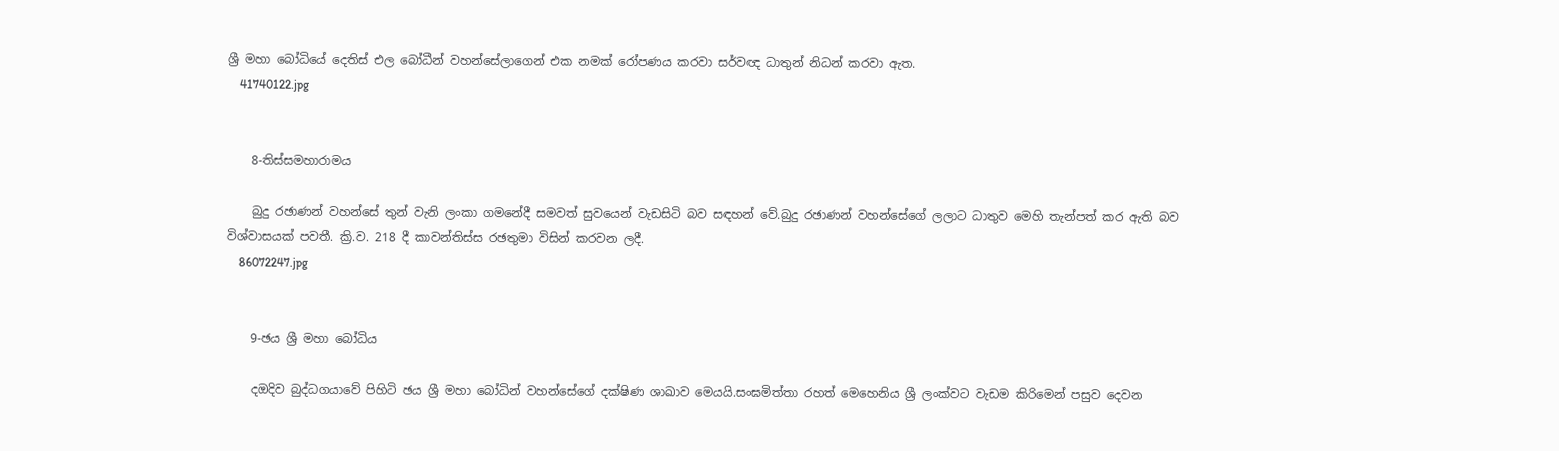ශ්‍රී මහා බෝධියේ දෙතිස් එල බෝධීන් වහන්සේලාගෙන් එක නමක් රෝපණය කරවා සර්වඥ ධාතුන් නිධන් කරවා ඇත.
    41740122.jpg


    8-තිස්සමහාරාමය

    බුදු රඡාණන් වහන්සේ තුන් වැනි ලංකා ගමනේදී සමවත් සුවයෙන් වැඩසිටි බව සඳහන් වේ.බුදු රඡාණන් වහන්සේගේ ලලාට ධාතුව මෙහි තැන්පත් කර ඇති බව විශ්වාසයක් පවතී. ක්‍රි.ව. 218 දී කාවන්තිස්ස රඡතුමා විසින් කරවන ලදී.
    86072247.jpg


    9-ඡය ශ්‍රී මහා බෝධිය

    දඔදිව බුද්ධගයාවේ පිහිටි ඡය ශ්‍රී මහා බෝධින් වහන්සේගේ දක්ෂිණ ශාඛාව මෙයයි.සංඝමිත්තා රහත් මෙහෙනිය ශ්‍රී ලංක්වට වැඩම කිරිමෙන් පසුව දෙවන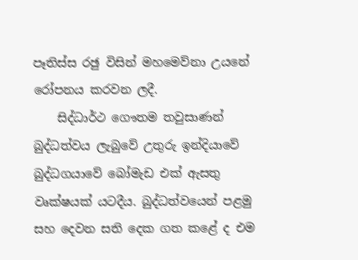පෑතිස්ස රඡු විසින් මහමෙව්නා උයනේ රෝපනය කරවන ලදී.
    සිද්ධාර්ථ ගෞතම තවුසාණන් බුද්ධත්වය ලැබුවේ උතුරු ඉන්දියාවේ බුද්ධගයාවේ බෝමැඩ එක් ඇසතු වෘක්ෂයක් යටදීය. බුද්ධත්වයෙන් පළමු සහ දෙවන සති දෙක ගත කළේ ද එම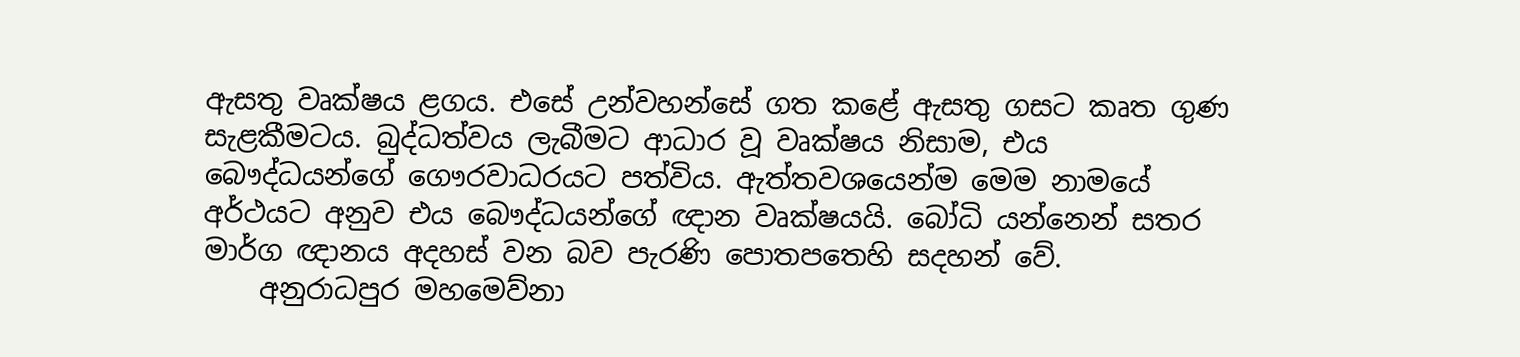ඇසතු වෘක්ෂය ළගය. එසේ උන්වහන්සේ ගත කළේ ඇසතු ගසට කෘත ගුණ සැළකීමටය. බුද්ධත්වය ලැබීමට ආධාර වූ වෘක්ෂය නිසාම, එය බෞද්ධයන්ගේ ගෞරවාධරයට පත්විය. ඇත්තවශයෙන්ම මෙම නාමයේ අර්ථයට අනුව එය බෞද්ධයන්ගේ ඥාන වෘක්ෂයයි. බෝධි යන්නෙන් සතර මාර්ග ඥානය අදහස් වන බව පැරණි පොතපතෙහි සදහන් වේ.
    අනුරාධපුර මහමෙව්නා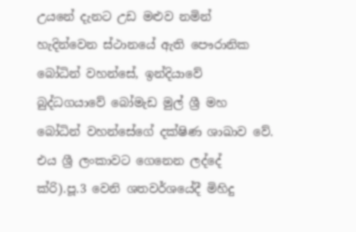උයනේ දැනට උඩ මළුව නමින් හැදින්වෙන ස්ථානයේ ඇති පෞරානික බෝධින් වහන්සේ, ඉන්දියාවේ බුද්ධගයාවේ බෝමැඩ මුල් ශ්‍රී මහ බෝධින් වහන්සේගේ දක්ෂිණ ශාඛාව වේ. එය ශ්‍රී ලංකාවට ගෙනෙන ලද්දේ ක්රි).පූ.3 වෙනි ශතවර්ශයේදී මිහිදු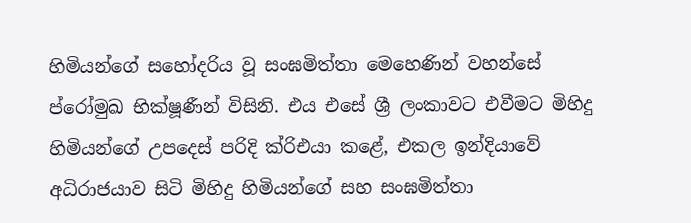හිමියන්ගේ සහෝදරිය වූ සංඝමිත්තා මෙහෙණින් වහන්සේ ප්රෝමුඛ භික්ෂූණීන් විසිනි. එය එසේ ශ්‍රී ලංකාවට එවීමට මිහිදු හිමියන්ගේ උපදෙස් පරිදි ක්රිඑයා කළේ, එකල ඉන්දියාවේ අධිරාජයාව සිටි මිහිදු හිමියන්ගේ සහ සංඝමිත්තා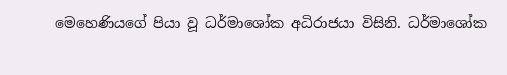මෙහෙණියගේ පියා වූ ධර්මාශෝක අධිරාජයා විසිනි. ධර්මාශෝක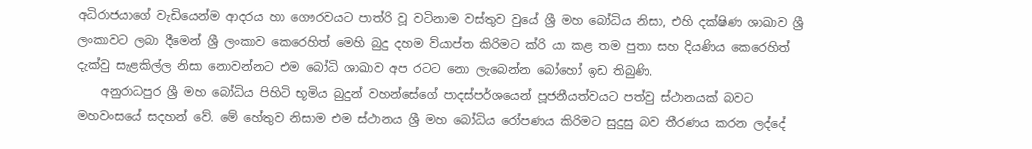අධිරාජයාගේ වැඩියෙන්ම ආදරය හා ගෞරවයට පාත්රි වූ වටිනාම වස්තුව වුයේ ශ්‍රී මහ බෝධිය නිසා, එහි දක්ෂිණ ශාඛාව ශ්‍රී ලංකාවට ලබා දීමෙන් ශ්‍රී ලංකාව කෙරෙහිත් මෙහි බුදු දහම ව්යාප්ත කිරිමට ක්රි යා කළ තම පුතා සහ දියණිය කෙරෙහිත් දැක්වු සැළකිල්ල නිසා නොවන්නට එම බෝධි ශාඛාව අප රටට නො ලැබෙන්න බෝහෝ ඉඩ තිබුණි.
    අනුරාධපුර ශ්‍රී මහ බෝධිය පිහිටි භූමිය බුදුන් වහන්සේගේ පාදස්පර්ශයෙන් පූජනීයත්වයට පත්වු ස්ථානයක් බවට මහවංසයේ සදහන් වේ. මේ හේතුව නිසාම එම ස්ථානය ශ්‍රී මහ බෝධිය රෝපණය කිරිමට සුදුසු බව තීරණය කරන ලද්දේ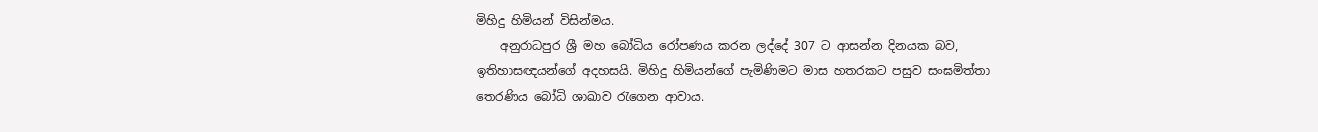මිහිදු හිමියන් විසින්මය.
    අනුරාධපුර ශ්‍රී මහ බෝධිය රෝපණය කරන ලද්දේ 307 ට ආසන්න දිනයක බව, ඉතිහාසඥයන්ගේ අදහසයි. මිහිදු හිමියන්ගේ පැමිණිමට මාස හතරකට පසුව සංඝමිත්තා තෙරණිය බෝධි ශාඛාව රැගෙන ආවාය.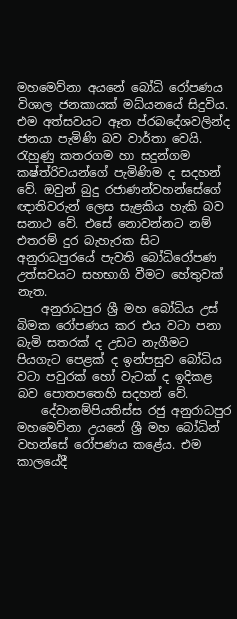මහමෙව්නා අයනේ බෝධි රෝපණය විශාල ජනකායක් මධ්යනයේ සිදුවිය. එම අත්සවයට ඈත ප්රබදේශවලින්ද ජනයා පැමිණි බව වාර්තා වෙයි. රැහුණු කතරගම හා සදුන්ගම කෂ්ත්රිවයන්ගේ පැමිණිම ද සදහන් වේ. ඔවුන් බුදු රජාණන්වහන්සේගේ ඥාතිවරුන් ලෙස සැළකිය හැකි බව සනාථ වේ. එසේ නොවන්නට නම් එතරම් දුර බැහැරක සිට අනුරාධපුරයේ පැවති බෝධිරෝපණ උත්සවයට සහභාගි වීමට හේතුවක් නැත.
    අනුරාධපුර ශ්‍රී මහ බෝධිය උස් බිමක රෝපණය කර එය වටා පනා බැමි සතරක් ද උඩට නැගීමට පියගැට පෙළක් ද ඉන්පසුව බෝධිය වටා පවුරක් හෝ වැටක් ද ඉදිකළ බව පොතපතෙහි සදහන් වේ.
    දේවානම්පියතිස්ස රජු අනුරාධපුර මහමෙව්නා උයනේ ශ්‍රී මහ බෝධින් වහන්සේ රෝපණය කළේය. එම කාලයේදී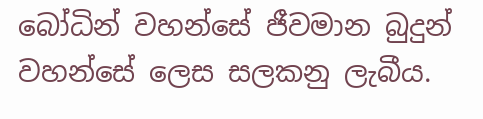බෝධින් වහන්සේ ජීවමාන බුදුන් වහන්සේ ලෙස සලකනු ලැබීය.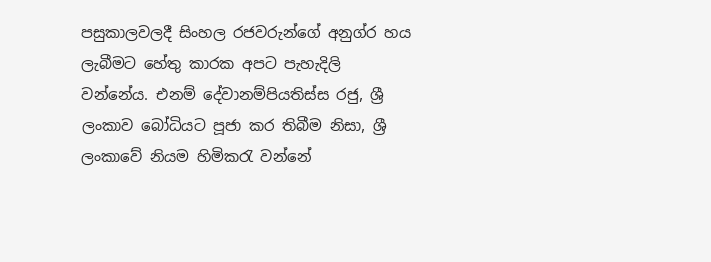පසුකාලවලදී සිංහල රජවරුන්ගේ අනුග්ර හය ලැබීමට හේතු කාරක අපට පැහැදිලි වන්නේය. එනම් දේවානම්පියතිස්ස රජු, ශ්‍රී ලංකාව බෝධියට පූජා කර තිබීම නිසා, ශ්‍රී ලංකාවේ නියම හිමිකරැ වන්නේ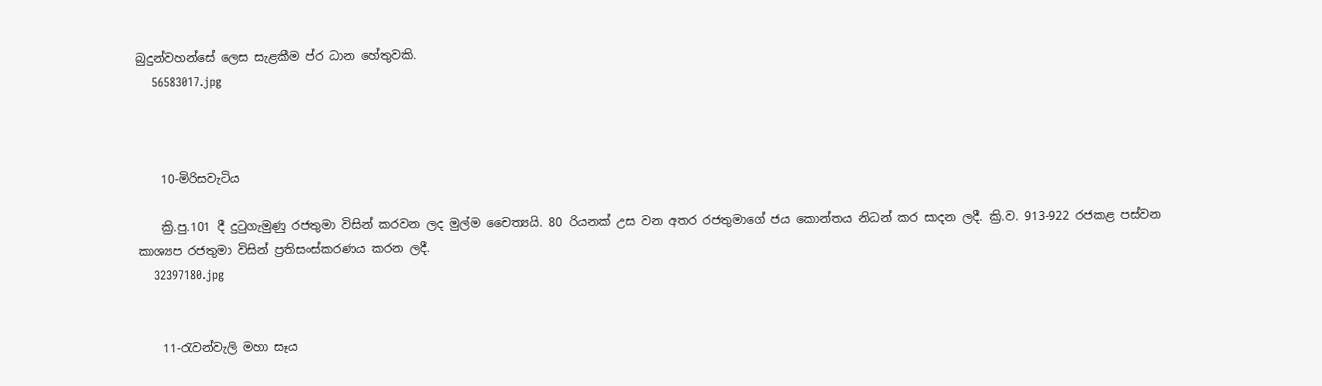බුදුන්වහන්සේ ලෙස සැළකීම ප්ර ධාන හේතුවකි.
    56583017.jpg



    10-මිරිසවැටිය

    ක්‍රි.පු.101 දී දුටුගැමුණු රජතුමා විසින් කරවන ලද මුල්ම චෛත්‍යයි. 80 රියනක් උස වන අතර රජතුමාගේ ජය කොන්තය නිධන් කර සාදන ලදී. ක්‍රි.ව. 913-922 රජකළ පස්වන කාශ්‍යප රජතුමා විසින් ප්‍රතිසංස්කරණය කරන ලදී.
    32397180.jpg


    11-රැවන්වැලි මහා සෑය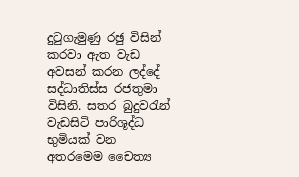දුටුගැමුණු රඡු විසින් කරවා ඇත වැඩ අවසන් කරන ලද්දේ සද්ධාතිස්ස රජතුමා විසිනි. සතර බුදුවරැන් වැඩසිටි පාරිශූද්ධ භුමියක් වන අතරමෙම චෛත්‍ය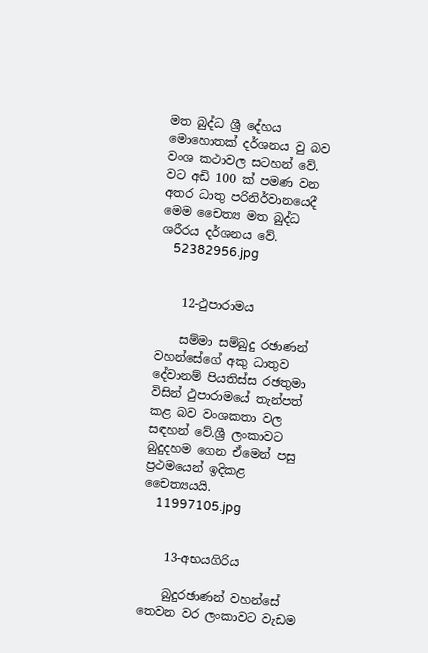මත බුද්ධ ශ්‍රී දේහය මොහොතක් දර්ශනය වු බව වංශ කථාවල සටහන් වේ. වට අඩි 100 ක් පමණ වන අතර ධාතු පරිනිර්වානයෙදී මෙම චෛත්‍ය මත බුද්ධ ශරීරය දර්ශනය වේ.
    52382956.jpg


    12-ථුපාරාමය

    සම්මා සම්බුදු රඡාණන් වහන්සේගේ අකු ධාතුව දේවානම් පියතිස්ස රඡතුමා විසින් ථුපාරාමයේ තැන්පත් කළ බව වංශකතා වල සඳහන් වේ.ශ්‍රී ලංකාවට බුදුදහම ගෙන ඒමෙන් පසු ප්‍රථමයෙන් ඉදිකළ චෛත්‍යයයි.
    11997105.jpg


    13-අභයගිරිය

    බුදුරඡාණන් වහන්සේ තෙවන වර ලංකාවට වැඩම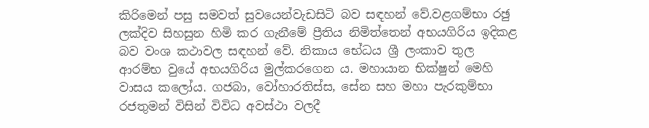කිරිමෙන් පසු සමවත් සුවයෙන්වැඩසිටි බව සඳහන් වේ.වළගම්භා රඡු ලක්දිව සිහසුන හිමි කර ගැනීමේ ප්‍රීතිය නිමිත්තෙන් අභයගිරිය ඉදිකළ බව වංශ කථාවල සඳහන් වේ. නිකාය භේධය ශ්‍රී ලංකාව තුල ආරම්භ වුයේ අභයගිරිය මුල්කරගෙන ය. මහායාන භික්ෂුන් මෙහි වාසය කලෝය. ගජබා, වෝහාරතිස්ස, සේන සහ මහා පැරකුම්භා රජතුමන් විසින් විවිධ අවස්ථා වලදී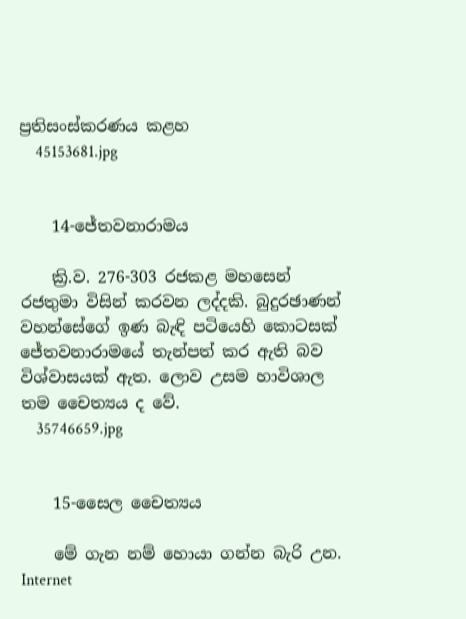ප්‍රතිසංස්කරණය කළහ
    45153681.jpg


    14-ජේතවනාරාමය

    ක්‍රි.ව. 276-303 රජකළ මහසෙන් රජතුමා විසින් කරවන ලද්දකි. බුදුරඡාණන් වහන්සේගේ ඉණ බැඳි පටියෙහි කොටසක් ජේතවනාරාමයේ තැන්පත් කර ඇති බව විශ්වාසයක් ඇත. ලොව උසම හාවිශාල තම චෛත්‍යය ද වේ.
    35746659.jpg


    15-සෛල චෛත්‍යය

    මේ ගැන නම් හොයා ගන්න බැරි උන. Internet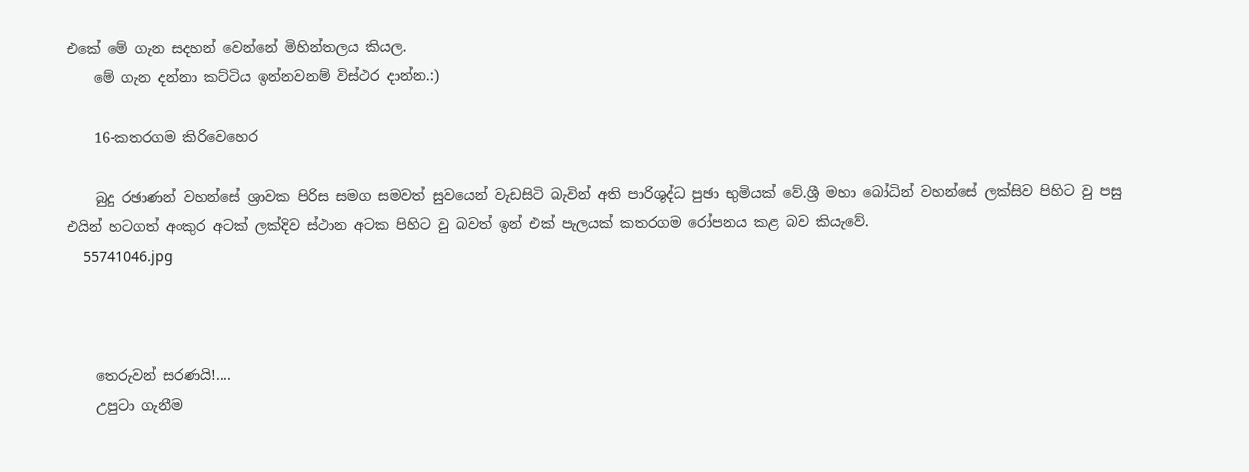එකේ මේ ගැන සදහන් වෙන්නේ මිහින්තලය කියල.
    මේ ගැන දන්නා කට්ටිය ඉන්නවනම් විස්ථර දාන්න.:)

    16-කතරගම කිරිවෙහෙර

    බුදු රඡාණන් වහන්සේ ශ්‍රාවක පිරිස සමග සමවත් සුවයෙන් වැඩසිටි බැවින් අති පාරිශුද්ධ පුඡා භුමියක් වේ.ශ්‍රී මහා බෝධින් වහන්සේ ලක්සිව පිහිට වු පසු එයින් හටගත් අංකුර අටක් ලක්දිව ස්ථාන අටක පිහිට වු බවත් ඉන් එක් පැලයක් කතරගම රෝපනය කළ බව කියැවේ.
    55741046.jpg



    තෙරුවන් සරණයි!....
    උපුටා ගැනීම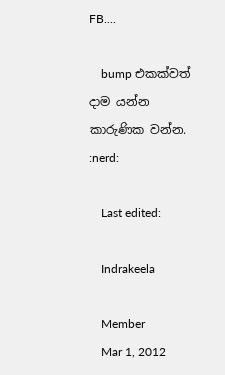FB....

    bump එකක්වත් දාම යන්න කාරුණික වන්න. :nerd:

    Last edited:

    Indrakeela

    Member
    Mar 1, 2012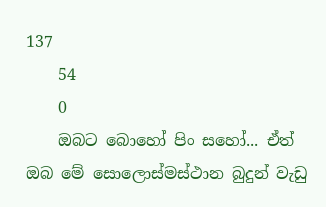137
    54
    0
    ඔබට බොහෝ පිං සහෝ... ඒත් ඔබ මේ සොලොස්මස්ථාන බුදුන් වැඩු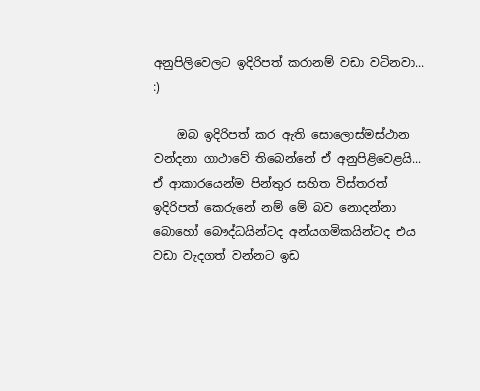අනුපිලිවෙලට ඉදිරිපත් කරානම් වඩා වටිනවා... :)

    ඔබ ඉදිරිපත් කර ඇති සොලොස්මස්ථාන වන්දනා ගාථාවේ තිබෙන්නේ ඒ අනුපිළිවෙළයි... ඒ ආකාරයෙන්ම පින්තුර සහිත විස්තරත් ඉදිරිපත් කෙරුනේ නම් මේ බව නොදන්නා බොහෝ බෞද්ධයින්ටද අන්යගමිකයින්ටද එය වඩා වැදගත් වන්නට ඉඩ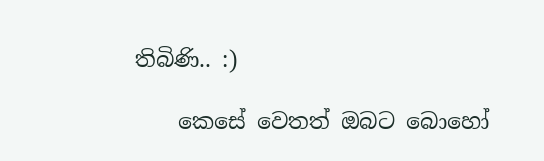තිබිණි.. :)

    කෙසේ වෙතත් ඔබට බොහෝ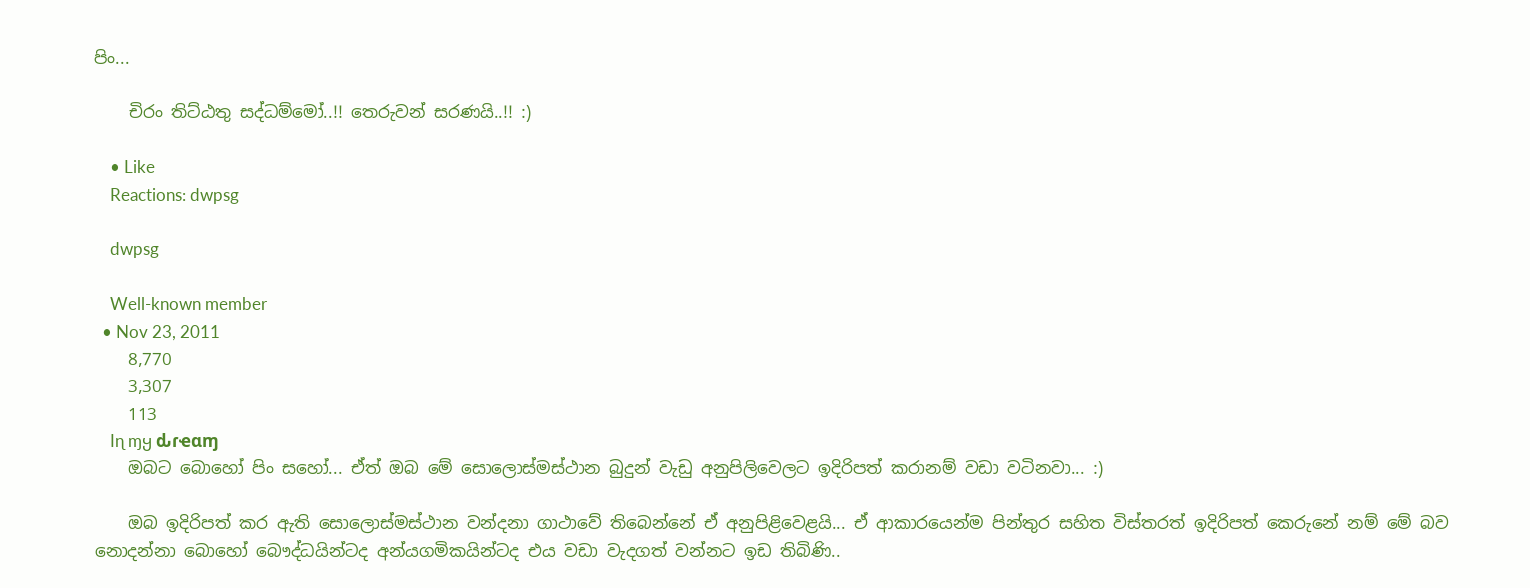පිං...

    චිරං තිට්ඨතු සද්ධම්මෝ..!! තෙරුවන් සරණයි..!! :)

    • Like
    Reactions: dwpsg

    dwpsg

    Well-known member
  • Nov 23, 2011
    8,770
    3,307
    113
    Iɳ ɱყ ԃɾҽαɱ
    ඔබට බොහෝ පිං සහෝ... ඒත් ඔබ මේ සොලොස්මස්ථාන බුදුන් වැඩු අනුපිලිවෙලට ඉදිරිපත් කරානම් වඩා වටිනවා... :)

    ඔබ ඉදිරිපත් කර ඇති සොලොස්මස්ථාන වන්දනා ගාථාවේ තිබෙන්නේ ඒ අනුපිළිවෙළයි... ඒ ආකාරයෙන්ම පින්තුර සහිත විස්තරත් ඉදිරිපත් කෙරුනේ නම් මේ බව නොදන්නා බොහෝ බෞද්ධයින්ටද අන්යගමිකයින්ටද එය වඩා වැදගත් වන්නට ඉඩ තිබිණි..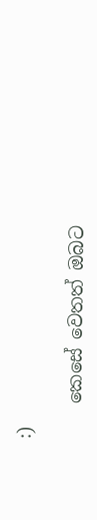:)

    කෙසේ වෙතත් ඔබට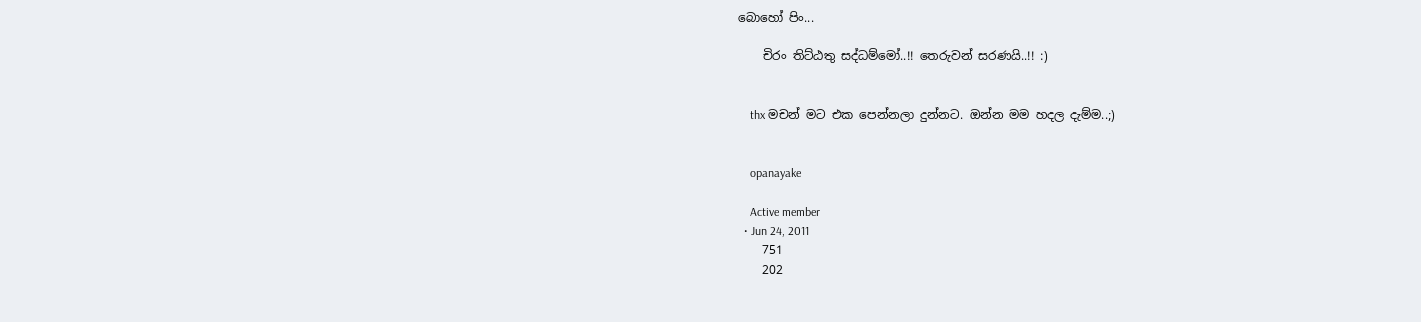බොහෝ පිං...

    චිරං තිට්ඨතු සද්ධම්මෝ..!! තෙරුවන් සරණයි..!! :)


    thx මචන් මට එක පෙන්නලා දුන්නට. ඔන්න මම හදල දැම්ම..;)


    opanayake

    Active member
  • Jun 24, 2011
    751
    202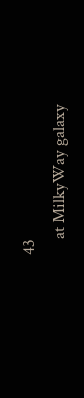43
    at MilkyWay galaxy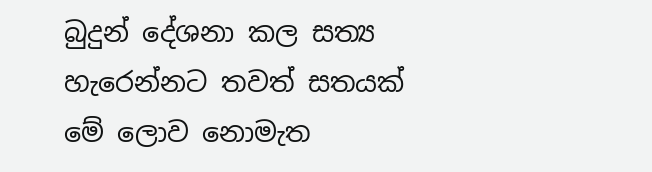බුදුන් දේශනා කල සත්‍ය හැරෙන්නට තවත් සතයක් මේ ලොව නොමැත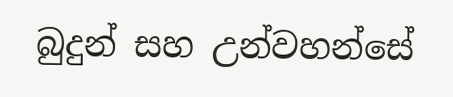බුදුන් සහ උන්වහන්සේ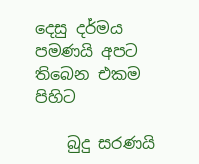දෙසු දර්මය පමණයි අපට තිබෙන එකම පිහිට

    බුදු සරණයි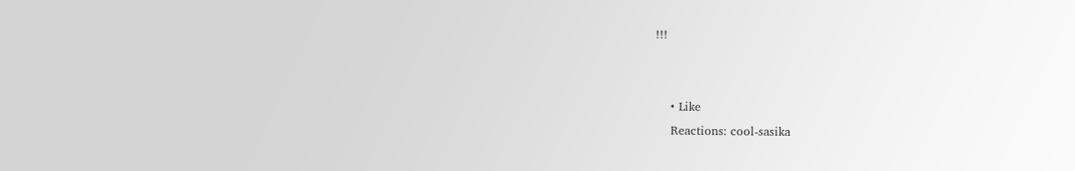!!!


    • Like
    Reactions: cool-sasika